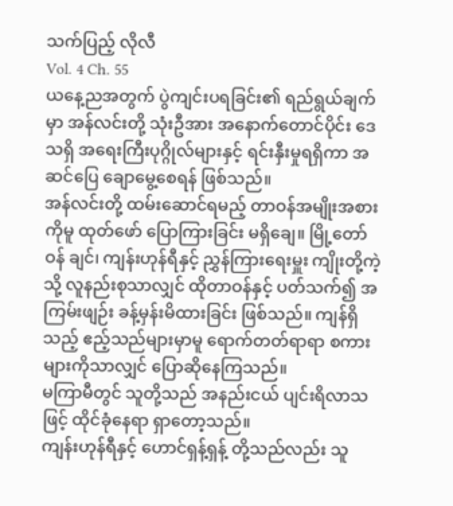သက်ပြည့် လိုလီ
Vol. 4 Ch. 55
ယနေ့ညအတွက် ပွဲကျင်းပရခြင်း၏ ရည်ရွယ်ချက်မှာ အန်လင်းတို့ သုံးဦအား အနောက်တောင်ပိုင်း ဒေသရှိ အရေးကြီးပုဂ္ဂိုလ်များနှင့် ရင်းနှီးမှုရရှိကာ အဆင်ပြေ ချောမွေ့စေရန် ဖြစ်သည်။
အန်လင်းတို့ ထမ်းဆောင်ရမည့် တာဝန်အမျိုးအစားကိုမူ ထုတ်ဖော် ပြောကြားခြင်း မရှိချေ။ မြို့တော်ဝန် ချင်၊ ကျန်းဟုန်ရီနှင့် ညွှန်ကြားရေးမှူး ကျိုးတို့ကဲ့သို့ လူနည်းစုသာလျှင် ထိုတာဝန်နှင့် ပတ်သက်၍ အကြမ်းဖျဉ်း ခန့်မှန်းမိထားခြင်း ဖြစ်သည်။ ကျန်ရှိသည့် ဧည့်သည်များမှာမူ ရောက်တတ်ရာရာ စကားများကိုသာလျှင် ပြောဆိုနေကြသည်။
မကြာမီတွင် သူတို့သည် အနည်းငယ် ပျင်းရိလာသဖြင့် ထိုင်ခုံနေရာ ရှာတော့သည်။
ကျန်းဟုန်ရီနှင့် ဟောင်ရှန့်ရှန့် တို့သည်လည်း သူ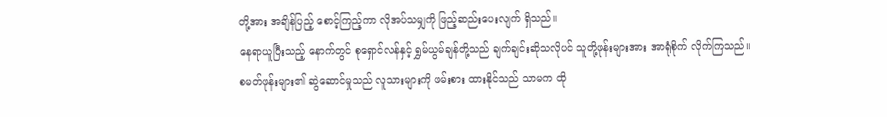တို့အား အချိန်ပြည့် စောင့်ကြည့်ကာ လိုအပ်သမျှကို ဖြည့်ဆည်းပေးလျက် ရှိသည်။
နေရာယူပြီးသည့် နောက်တွင် စုရှောင်လန်နှင့် ရွှမ်ယွမ်ချန်တို့သည် ချက်ချင်းဆိုသလိုပင် သူတို့ဖုန်းများအား အာရုံစိုက် လိုက်ကြသည်။
စမတ်ဖုန်းများ၏ ဆွဲဆောင်မှုသည် လူသားများကို ဖမ်းစား ထားနိုင်သည် သာမက ထို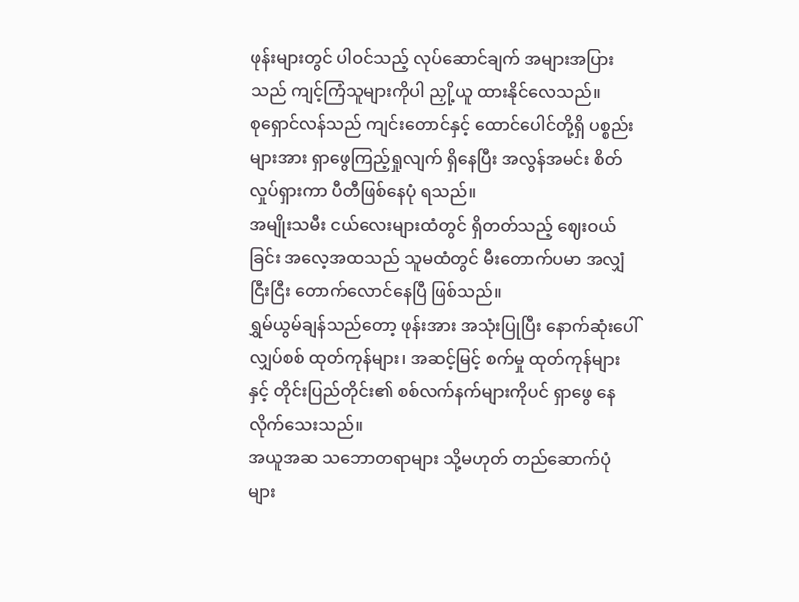ဖုန်းများတွင် ပါဝင်သည့် လုပ်ဆောင်ချက် အများအပြားသည် ကျင့်ကြံသူများကိုပါ ညှို့ယူ ထားနိုင်လေသည်။
စုရှောင်လန်သည် ကျင်းတောင်နှင့် ထောင်ပေါင်တို့ရှိ ပစ္စည်းများအား ရှာဖွေကြည့်ရှုလျက် ရှိနေပြီး အလွန်အမင်း စိတ်လှုပ်ရှားကာ ပီတီဖြစ်နေပုံ ရသည်။
အမျိုးသမီး ငယ်လေးများထံတွင် ရှိတတ်သည့် ဈေးဝယ်ခြင်း အလေ့အထသည် သူမထံတွင် မီးတောက်ပမာ အလျှံငြီးငြီး တောက်လောင်နေပြီ ဖြစ်သည်။
ရွှမ်ယွမ်ချန်သည်တော့ ဖုန်းအား အသုံးပြုပြီး နောက်ဆုံးပေါ် လျှပ်စစ် ထုတ်ကုန်များ၊ အဆင့်မြင့် စက်မှု ထုတ်ကုန်များနှင့် တိုင်းပြည်တိုင်း၏ စစ်လက်နက်များကိုပင် ရှာဖွေ နေလိုက်သေးသည်။
အယူအဆ သဘောတရာများ သို့မဟုတ် တည်ဆောက်ပုံများ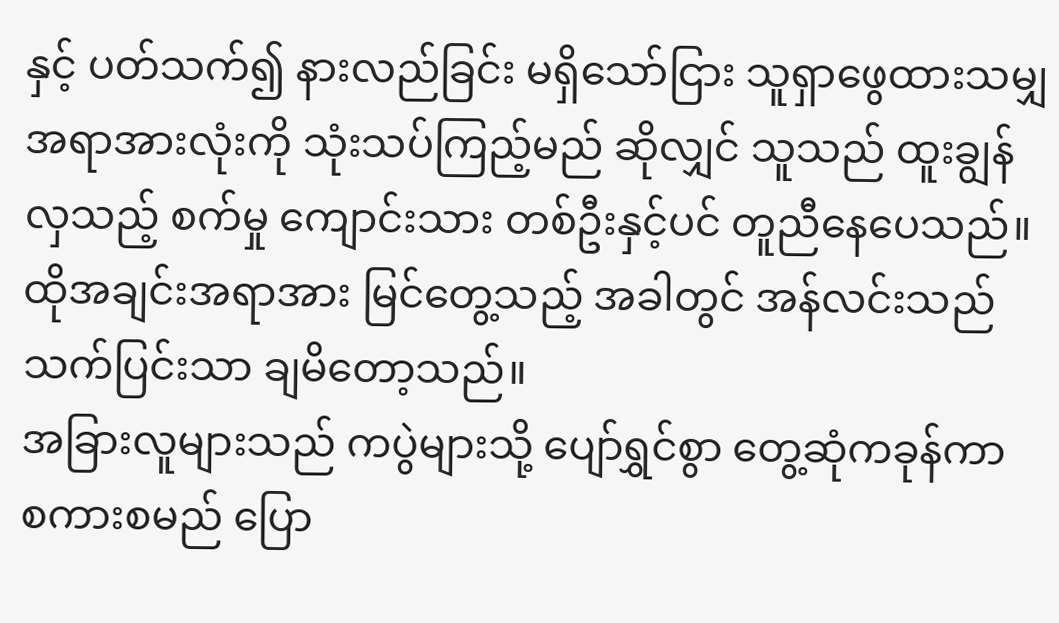နှင့် ပတ်သက်၍ နားလည်ခြင်း မရှိသော်ငြား သူရှာဖွေထားသမျှ အရာအားလုံးကို သုံးသပ်ကြည့်မည် ဆိုလျှင် သူသည် ထူးချွန်လှသည့် စက်မှု ကျောင်းသား တစ်ဦးနှင့်ပင် တူညီနေပေသည်။
ထိုအချင်းအရာအား မြင်တွေ့သည့် အခါတွင် အန်လင်းသည် သက်ပြင်းသာ ချမိတော့သည်။
အခြားလူများသည် ကပွဲများသို့ ပျော်ရွှင်စွာ တွေ့ဆုံကခုန်ကာ စကားစမည် ပြော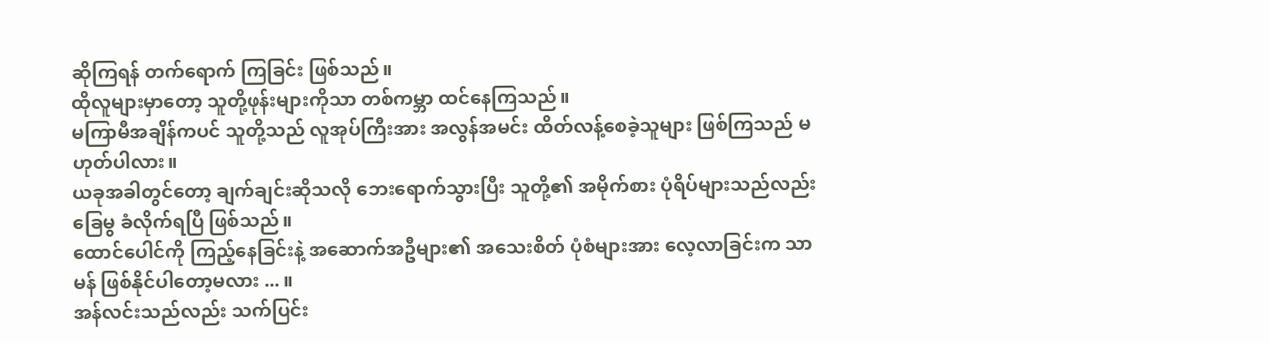ဆိုကြရန် တက်ရောက် ကြခြင်း ဖြစ်သည်။
ထိုလူများမှာတော့ သူတို့ဖုန်းများကိုသာ တစ်ကမ္ဘာ ထင်နေကြသည်။
မကြာမီအချိန်ကပင် သူတို့သည် လူအုပ်ကြီးအား အလွန်အမင်း ထိတ်လန့်စေခဲ့သူများ ဖြစ်ကြသည် မဟုတ်ပါလား။
ယခုအခါတွင်တော့ ချက်ချင်းဆိုသလို ဘေးရောက်သွားပြီး သူတို့၏ အမိုက်စား ပုံရိပ်များသည်လည်း ခြေမွ ခံလိုက်ရပြီ ဖြစ်သည်။
ထောင်ပေါင်ကို ကြည့်နေခြင်းနဲ့ အဆောက်အဦများ၏ အသေးစိတ် ပုံစံများအား လေ့လာခြင်းက သာမန် ဖြစ်နိုင်ပါတော့မလား ... ။
အန်လင်းသည်လည်း သက်ပြင်း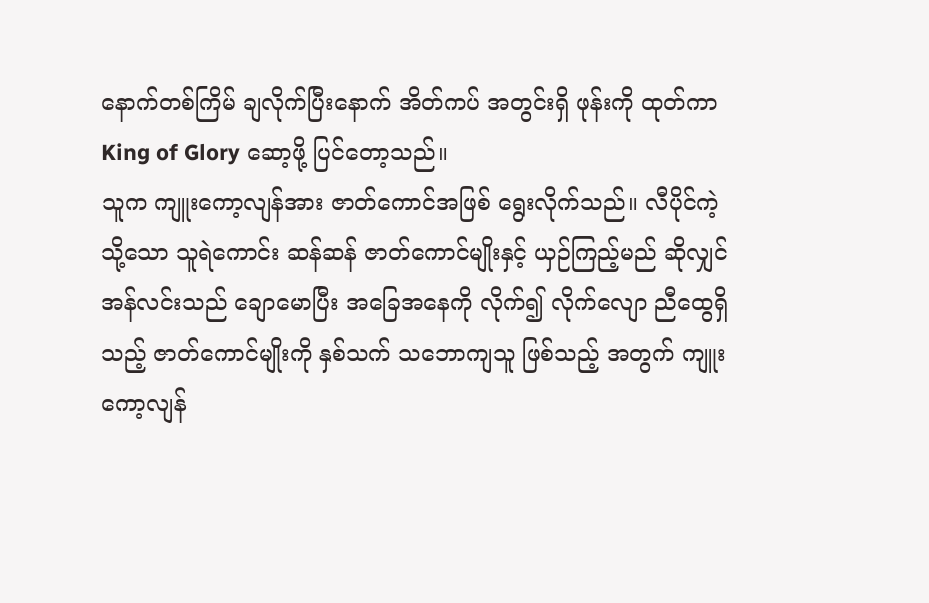နောက်တစ်ကြိမ် ချလိုက်ပြီးနောက် အိတ်ကပ် အတွင်းရှိ ဖုန်းကို ထုတ်ကာ King of Glory ဆော့ဖို့ ပြင်တော့သည်။
သူက ကျူးကော့လျန်အား ဇာတ်ကောင်အဖြစ် ရွေးလိုက်သည်။ လီပိုင်ကဲ့သို့သော သူရဲကောင်း ဆန်ဆန် ဇာတ်ကောင်မျိုးနှင့် ယှဉ်ကြည့်မည် ဆိုလျှင် အန်လင်းသည် ချောမောပြီး အခြေအနေကို လိုက်၍ လိုက်လျော ညီထွေရှိသည့် ဇာတ်ကောင်မျိုးကို နှစ်သက် သဘောကျသူ ဖြစ်သည့် အတွက် ကျူးကော့လျန်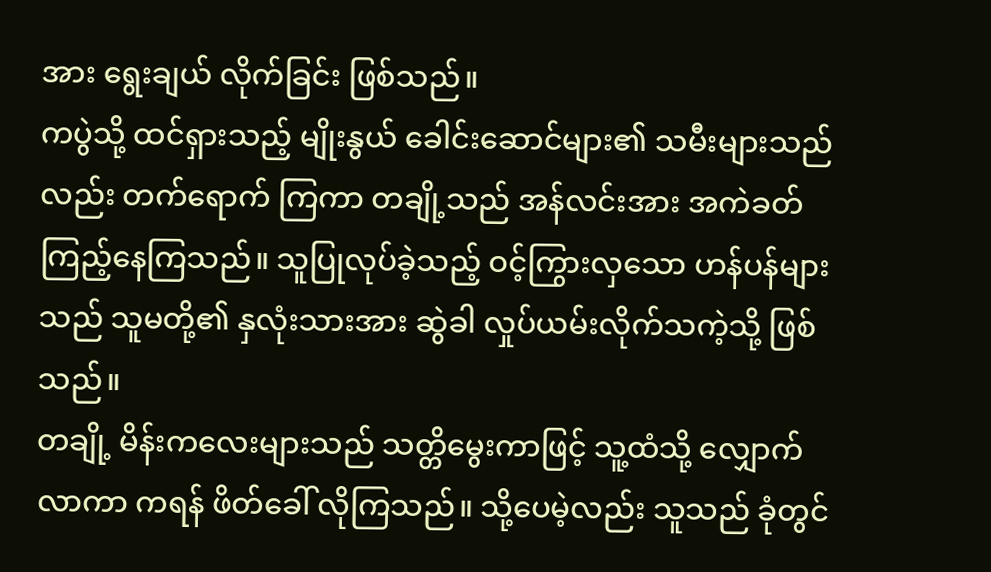အား ရွေးချယ် လိုက်ခြင်း ဖြစ်သည်။
ကပွဲသို့ ထင်ရှားသည့် မျိုးနွယ် ခေါင်းဆောင်များ၏ သမီးများသည်လည်း တက်ရောက် ကြကာ တချို့သည် အန်လင်းအား အကဲခတ် ကြည့်နေကြသည်။ သူပြုလုပ်ခဲ့သည့် ဝင့်ကြွားလှသော ဟန်ပန်များသည် သူမတို့၏ နှလုံးသားအား ဆွဲခါ လှုပ်ယမ်းလိုက်သကဲ့သို့ ဖြစ်သည်။
တချို့ မိန်းကလေးများသည် သတ္တိမွေးကာဖြင့် သူ့ထံသို့ လျှောက်လာကာ ကရန် ဖိတ်ခေါ် လိုကြသည်။ သို့ပေမဲ့လည်း သူသည် ခုံတွင်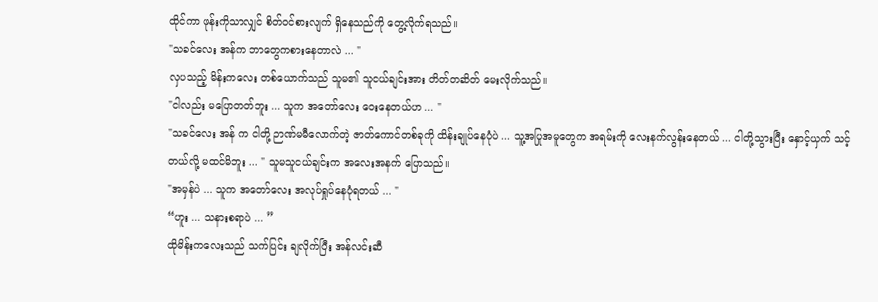ထိုင်ကာ ဖုန်းကိုသာလျှင် စိတ်ဝင်စားလျက် ရှိနေသည်ကို တွေ့လိုက်ရသည်။
"သခင်လေး အန်က ဘာတွေကစားနေတာလဲ ... "
လှပသည့် မိန်းကလေး တစ်ယောက်သည် သူမ၏ သူငယ်ချင်းအား တိတ်တဆိတ် မေးလိုက်သည်။
"ငါလည်း မပြောတတ်ဘူး ... သူက အတော်လေး ဝေးနေတယ်ဟ ... "
"သခင်လေး အန် က ငါတို့ ဉာဏ်မမီလောက်တဲ့ ဇာတ်ကောင်တစ်ခုကို ထိန်းချုပ်နေပုံပဲ ... သူ့အပြုအမူတွေက အရမ်းကို လေးနက်လွန်းနေတယ် ... ငါတို့သွားပြီး နှောင့်ယှက် သင့်တယ်လို့ မထင်မိဘူး ... " သူမသူငယ်ချင်းက အလေးအနက် ပြောသည်။
"အမှန်ပဲ ... သူက အတော်လေး အလုပ်ရှုပ်နေပုံရတယ် ... "
“ဟူး ... သနားစရာပဲ ... ”
ထိုမိန်းကလေးသည် သက်ပြင်း ချလိုက်ပြီး အန်လင်းဆီ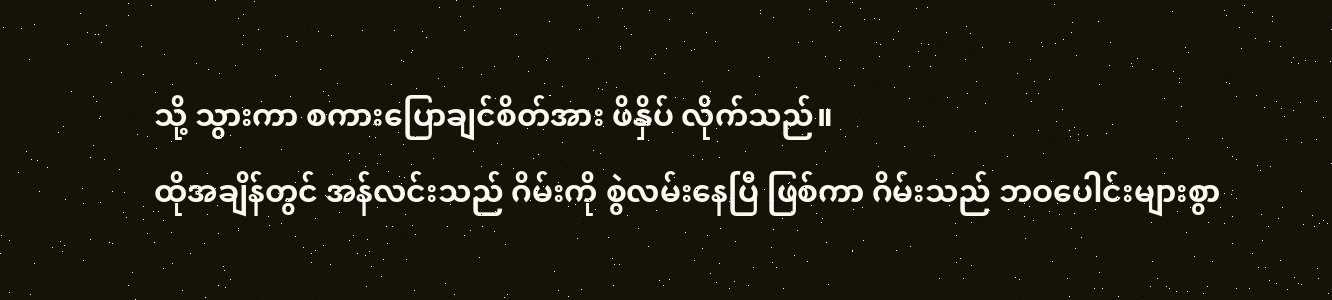သို့ သွားကာ စကားပြောချင်စိတ်အား ဖိနှိပ် လိုက်သည်။
ထိုအချိန်တွင် အန်လင်းသည် ဂိမ်းကို စွဲလမ်းနေပြီ ဖြစ်ကာ ဂိမ်းသည် ဘဝပေါင်းများစွာ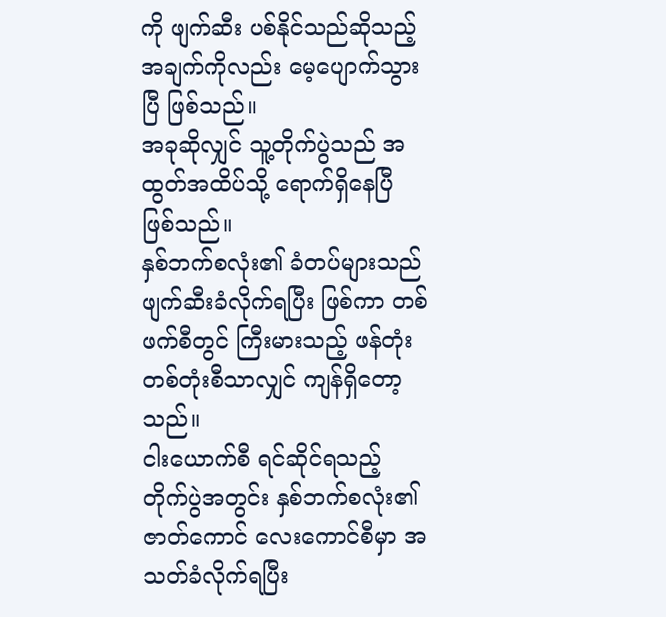ကို ဖျက်ဆီး ပစ်နိုင်သည်ဆိုသည့် အချက်ကိုလည်း မေ့ပျောက်သွားပြီ ဖြစ်သည်။
အခုဆိုလျှင် သူ့တိုက်ပွဲသည် အထွတ်အထိပ်သို့ ရောက်ရှိနေပြီ ဖြစ်သည်။
နှစ်ဘက်စလုံး၏ ခံတပ်များသည် ဖျက်ဆီးခံလိုက်ရပြီး ဖြစ်ကာ တစ်ဖက်စီတွင် ကြီးမားသည့် ဖန်တုံး တစ်တုံးစီသာလျှင် ကျန်ရှိတော့သည်။
ငါးယောက်စီ ရင်ဆိုင်ရသည့် တိုက်ပွဲအတွင်း နှစ်ဘက်စလုံး၏ ဇာတ်ကောင် လေးကောင်စီမှာ အသတ်ခံလိုက်ရပြီး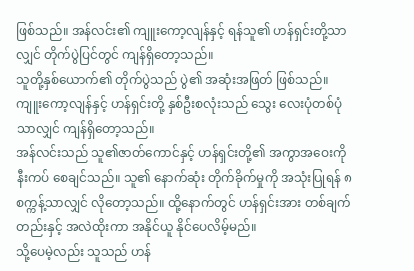ဖြစ်သည်။ အန်လင်း၏ ကျူးကော့လျန်နှင့် ရန်သူ၏ ဟန်ရှင်းတို့သာလျှင် တိုက်ပွဲပြင်တွင် ကျန်ရှိတော့သည်။
သူတို့နှစ်ယောက်၏ တိုက်ပွဲသည် ပွဲ၏ အဆုံးအဖြတ် ဖြစ်သည်။
ကျူးကော့လျန်နှင့် ဟန်ရှင်းတို့ နှစ်ဦးစလုံးသည် သွေး လေးပုံတစ်ပုံ သာလျှင် ကျန်ရှိတော့သည်။
အန်လင်းသည် သူ၏ဇာတ်ကောင်နှင့် ဟန်ရှင်းတို့၏ အကွာအဝေးကို နီးကပ် စေချင်သည်။ သူ၏ နောက်ဆုံး တိုက်ခိုက်မှုကို အသုံးပြုရန် ၈ စက္ကန့်သာလျှင် လိုတော့သည်။ ထို့နောက်တွင် ဟန်ရှင်းအား တစ်ချက်တည်းနှင့် အလဲထိုးကာ အနိုင်ယူ နိုင်ပေလိမ့်မည်။
သို့ပေမဲ့လည်း သူသည် ဟန်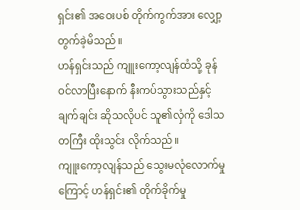ရှင်း၏ အဝေးပစ် တိုက်ကွက်အား လျှော့တွက်ခဲ့မိသည်။
ဟန်ရှင်းသည် ကျူးကော့လျန်ထံသို့ ခုန်ဝင်လာပြီးနောက် နီးကပ်သွားသည်နှင့် ချက်ချင်း ဆိုသလိုပင် သူ၏လှံကို ဒေါသတကြီး ထိုးသွင်း လိုက်သည်။
ကျူးကော့လျန်သည် သွေးမလုံလောက်မှုကြောင့် ဟန်ရှင်း၏ တိုက်ခိုက်မှု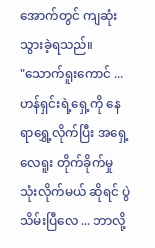အောက်တွင် ကျဆုံး သွားခဲ့ရသည်။
"သောက်ရူးကောင် ... ဟန်ရှင်းရဲ့ရှေ့ကို နေရာရွှေ့လိုက်ပြီး အရှေ့လေရူး တိုက်ခိုက်မှု သုံးလိုက်မယ် ဆိုရင် ပွဲသိမ်းပြီလေ ... ဘာလို့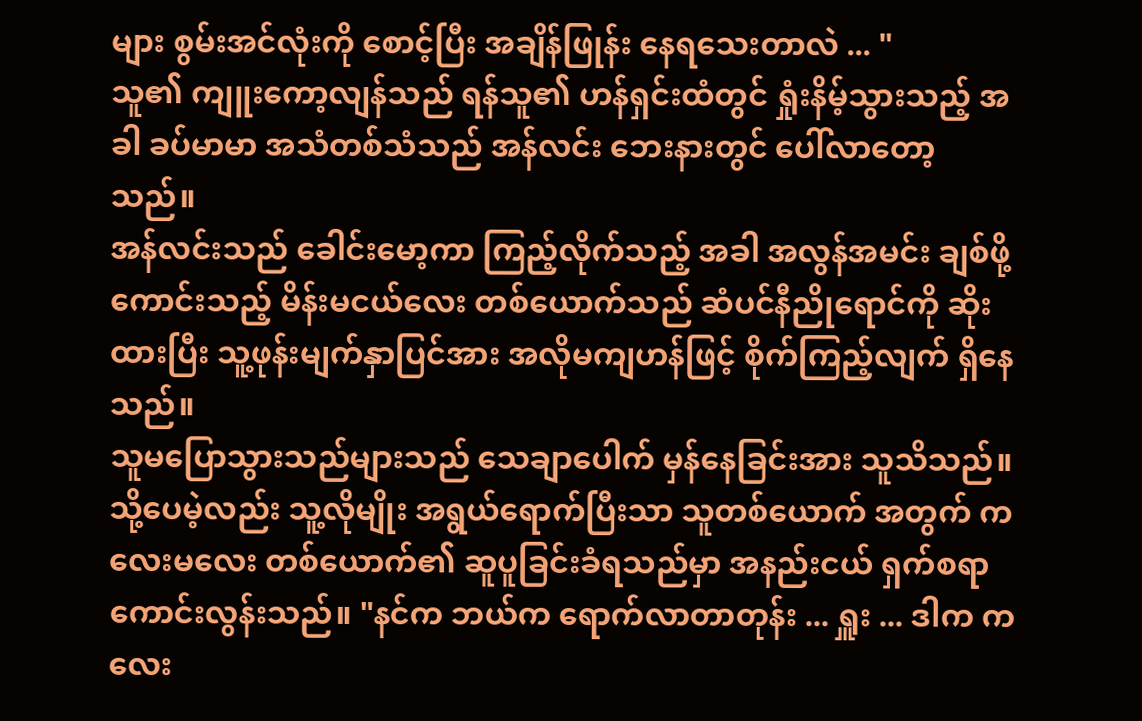များ စွမ်းအင်လုံးကို စောင့်ပြီး အချိန်ဖြုန်း နေရသေးတာလဲ ... "
သူ၏ ကျူးကော့လျန်သည် ရန်သူ၏ ဟန်ရှင်းထံတွင် ရှုံးနိမ့်သွားသည့် အခါ ခပ်မာမာ အသံတစ်သံသည် အန်လင်း ဘေးနားတွင် ပေါ်လာတော့သည်။
အန်လင်းသည် ခေါင်းမော့ကာ ကြည့်လိုက်သည့် အခါ အလွန်အမင်း ချစ်ဖို့ကောင်းသည့် မိန်းမငယ်လေး တစ်ယောက်သည် ဆံပင်နီညိုရောင်ကို ဆိုးထားပြီး သူ့ဖုန်းမျက်နှာပြင်အား အလိုမကျဟန်ဖြင့် စိုက်ကြည့်လျက် ရှိနေသည်။
သူမပြောသွားသည်များသည် သေချာပေါက် မှန်နေခြင်းအား သူသိသည်။
သို့ပေမဲ့လည်း သူ့လိုမျိုး အရွယ်ရောက်ပြီးသာ သူတစ်ယောက် အတွက် ကလေးမလေး တစ်ယောက်၏ ဆူပူခြင်းခံရသည်မှာ အနည်းငယ် ရှက်စရာ ကောင်းလွန်းသည်။ "နင်က ဘယ်က ရောက်လာတာတုန်း ... ရှူး ... ဒါက ကလေး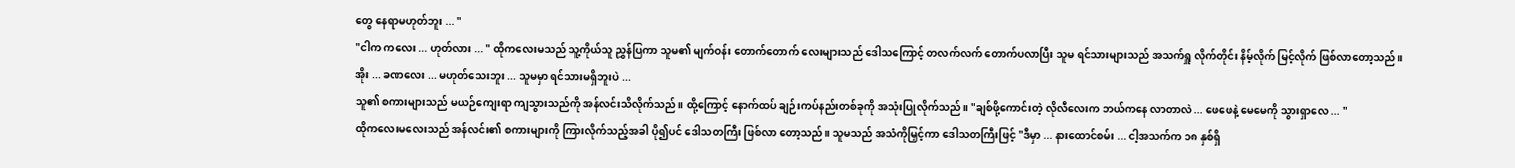တွေ နေရာမဟုတ်ဘူး ... "
"ငါက ကလေး ... ဟုတ်လား ... " ထိုကလေးမသည် သူ့ကိုယ်သူ ညွှန်ပြကာ သူမ၏ မျက်ဝန်း တောက်တောက် လေးများသည် ဒေါသကြောင့် တလက်လက် တောက်ပလာပြီး သူမ ရင်သားများသည် အသက်ရှူ လိုက်တိုင်း နိမ့်လိုက် မြင့်လိုက် ဖြစ်လာတော့သည်။
အိုး ... ခဏလေး ... မဟုတ်သေးဘူး ... သူမမှာ ရင်သားမရှိဘူးပဲ ...
သူ၏ စကားများသည် မယဉ်ကျေးရာ ကျသွားသည်ကို အန်လင်းသိလိုက်သည်။ ထို့ကြောင့် နောက်ထပ် ချဉ်းကပ်နည်းတစ်ခုကို အသုံးပြုလိုက်သည်။ "ချစ်ဖို့ကောင်းတဲ့ လိုလီလေးက ဘယ်ကနေ လာတာလဲ ... ဖေဖေနဲ့ မေမေကို သွားရှာလေ ... "
ထိုကလေးမလေးသည် အန်လင်း၏ စကားများကို ကြားလိုက်သည့်အခါ ပို၍ပင် ဒေါသတကြီး ဖြစ်လာ တော့သည်။ သူမသည် အသံကိုမြှင့်ကာ ဒေါသတကြီးဖြင့် "ဒီမှာ ... နားထောင်စမ်း ... ငါ့အသက်က ၁၈ နှစ်ရှိ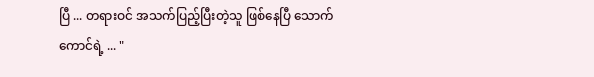ပြီ ... တရားဝင် အသက်ပြည့်ပြီးတဲ့သူ ဖြစ်နေပြီ သောက်ကောင်ရဲ့ ... "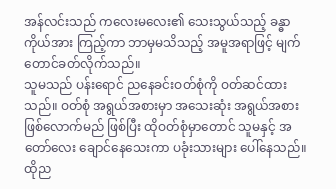အန်လင်းသည် ကလေးမလေး၏ သေးသွယ်သည့် ခန္ဓာကိုယ်အား ကြည့်ကာ ဘာမှမသိသည့် အမူအရာဖြင့် မျက်တောင်ခတ်လိုက်သည်။
သူမသည် ပန်းရောင် ညနေခင်းဝတ်စုံကို ဝတ်ဆင်ထားသည်။ ဝတ်စုံ အရွယ်အစားမှာ အသေးဆုံး အရွယ်အစား ဖြစ်လောက်မည် ဖြစ်ပြီး ထိုဝတ်စုံမှာတောင် သူမနှင့် အတော်လေး ချောင်နေသေးကာ ပခုံးသားများ ပေါ်နေသည်။
ထိုည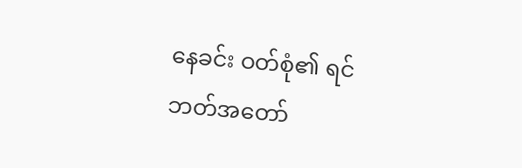နေခင်း ဝတ်စုံ၏ ရင်ဘတ်အတော်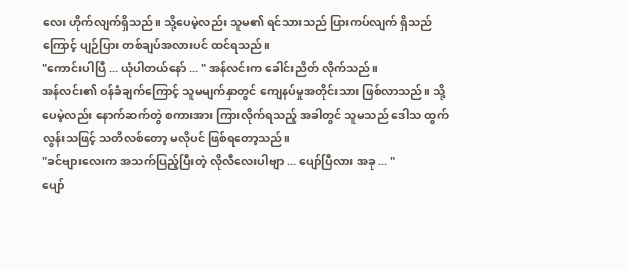လေး ဟိုက်လျက်ရှိသည်။ သို့ပေမဲ့လည်း သူမ၏ ရင်သားသည် ပြားကပ်လျက် ရှိသည်ကြောင့် ပျဉ်ပြား တစ်ချပ်အလားပင် ထင်ရသည်။
"ကောင်းပါပြီ ... ယုံပါတယ်နော် ... " အန်လင်းက ခေါင်းညိတ် လိုက်သည်။
အန်လင်း၏ ဝန်ခံချက်ကြောင့် သူမမျက်နှာတွင် ကျေနပ်မှုအတိုင်းသား ဖြစ်လာသည်။ သို့ပေမဲ့လည်း နောက်ဆက်တွဲ စကားအား ကြားလိုက်ရသည့် အခါတွင် သူမသည် ဒေါသ ထွက်လွန်းသဖြင့် သတိလစ်တော့ မလိုပင် ဖြစ်ရတော့သည်။
"ခင်ဗျားလေးက အသက်ပြည့်ပြီးတဲ့ လိုလီလေးပါဗျာ ... ပျော်ပြီလား အခု ... "
ပျော်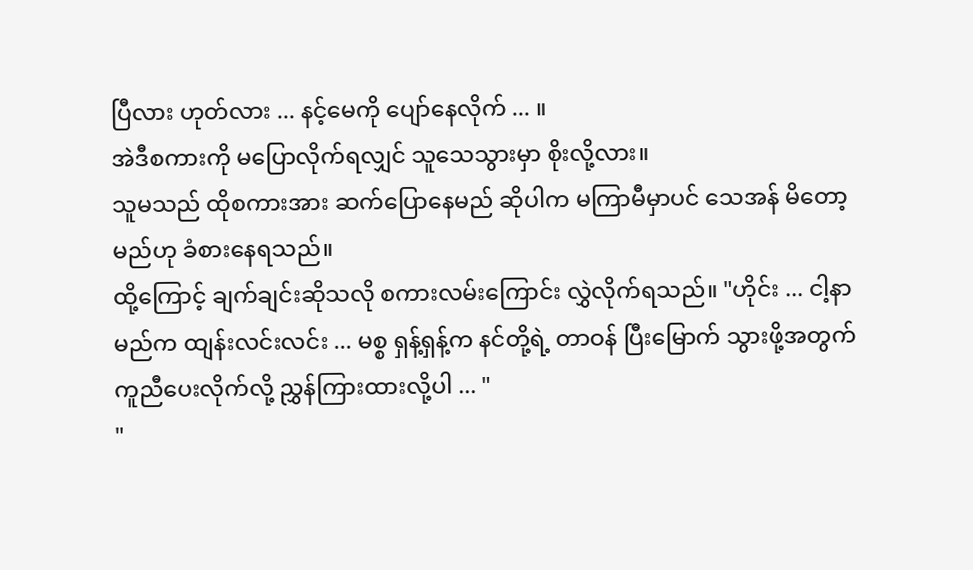ပြီလား ဟုတ်လား ... နင့်မေကို ပျော်နေလိုက် ... ။
အဲဒီစကားကို မပြောလိုက်ရလျှင် သူသေသွားမှာ စိုးလို့လား။
သူမသည် ထိုစကားအား ဆက်ပြောနေမည် ဆိုပါက မကြာမီမှာပင် သေအန် မိတော့မည်ဟု ခံစားနေရသည်။
ထို့ကြောင့် ချက်ချင်းဆိုသလို စကားလမ်းကြောင်း လွှဲလိုက်ရသည်။ "ဟိုင်း ... ငါ့နာမည်က ထျန်းလင်းလင်း ... မစ္စ ရှန့်ရှန့်က နင်တို့ရဲ့ တာဝန် ပြီးမြောက် သွားဖို့အတွက် ကူညီပေးလိုက်လို့ ညွှန်ကြားထားလို့ပါ ... "
"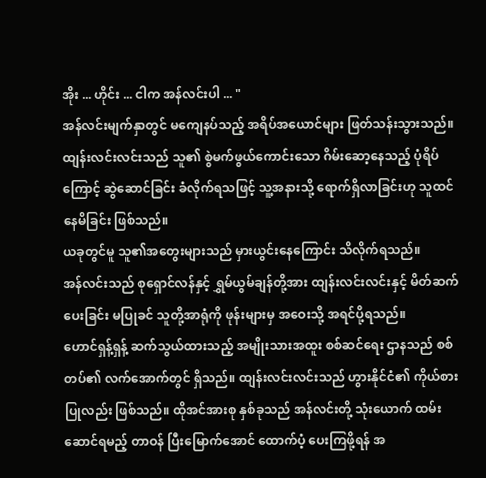အိုး ... ဟိုင်း ... ငါက အန်လင်းပါ ... "
အန်လင်းမျက်နှာတွင် မကျေနပ်သည့် အရိပ်အယောင်များ ဖြတ်သန်းသွားသည်။
ထျန်းလင်းလင်းသည် သူ၏ စွဲမက်ဖွယ်ကောင်းသော ဂိမ်းဆော့နေသည့် ပုံရိပ်ကြောင့် ဆွဲဆောင်ခြင်း ခံလိုက်ရသဖြင့် သူ့အနားသို့ ရောက်ရှိလာခြင်းဟု သူထင်နေမိခြင်း ဖြစ်သည်။
ယခုတွင်မူ သူ၏အတွေးများသည် မှားယွင်းနေကြောင်း သိလိုက်ရသည်။
အန်လင်းသည် စုရှောင်လန်နှင့် ရွှမ်ယွမ်ချန်တို့အား ထျန်းလင်းလင်းနှင့် မိတ်ဆက်ပေးခြင်း မပြုခင် သူတို့အာရုံကို ဖုန်းများမှ အဝေးသို့ အရင်ပို့ရသည်။
ဟောင်ရှန့်ရှန့် ဆက်သွယ်ထားသည့် အမျိုးသားအထူး စစ်ဆင်ရေး ဌာနသည် စစ်တပ်၏ လက်အောက်တွင် ရှိသည်။ ထျန်းလင်းလင်းသည် ဟွားနိုင်ငံ၏ ကိုယ်စားပြုလည်း ဖြစ်သည်။ ထိုအင်အားစု နှစ်ခုသည် အန်လင်းတို့ သုံးယောက် ထမ်းဆောင်ရမည့် တာဝန် ပြီးမြောက်အောင် ထောက်ပံ့ ပေးကြဖို့ရန် အ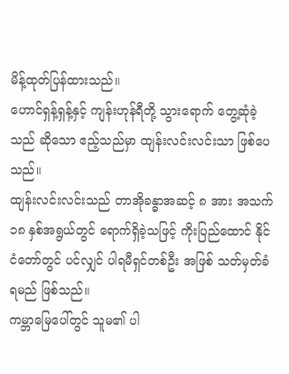မိန့်ထုတ်ပြန်ထားသည်။
ဟောင်ရှန့်ရှန့်နှင့် ကျန်းဟုန်ရီတို့ သွားရောက် တွေ့ဆုံခဲ့သည် ဆိုသော ဧည့်သည်မှာ ထျန်းလင်းလင်းသာ ဖြစ်ပေသည်။
ထျန်းလင်းလင်းသည် တာအိုခန္ဓာအဆင့် ၈ အား အသက် ၁၈ နှစ်အရွယ်တွင် ရောက်ရှိခဲ့သဖြင့် ကိုးပြည်ထောင် နိုင်ငံတော်တွင် ပင်လျှင် ပါရမီရှင်တစ်ဦး အဖြစ် သတ်မှတ်ခံရမည် ဖြစ်သည်။
ကမ္ဘာမြေပေါ်တွင် သူမ၏ ပါ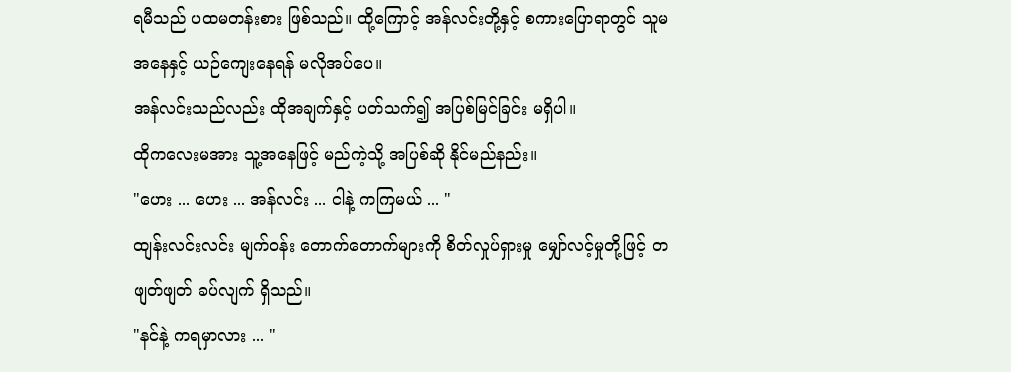ရမီသည် ပထမတန်းစား ဖြစ်သည်။ ထို့ကြောင့် အန်လင်းတို့နှင့် စကားပြောရာတွင် သူမအနေနှင့် ယဉ်ကျေးနေရန် မလိုအပ်ပေ။
အန်လင်းသည်လည်း ထိုအချက်နှင့် ပတ်သက်၍ အပြစ်မြင်ခြင်း မရှိပါ။
ထိုကလေးမအား သူ့အနေဖြင့် မည်ကဲ့သို့ အပြစ်ဆို နိုင်မည်နည်း။
"ဟေး ... ဟေး ... အန်လင်း ... ငါနဲ့ ကကြမယ် ... "
ထျန်းလင်းလင်း မျက်ဝန်း တောက်တောက်များကို စိတ်လှုပ်ရှားမှု မျှော်လင့်မှုတို့ဖြင့် တဖျတ်ဖျတ် ခပ်လျက် ရှိသည်။
"နင်နဲ့ ကရမှာလား ... "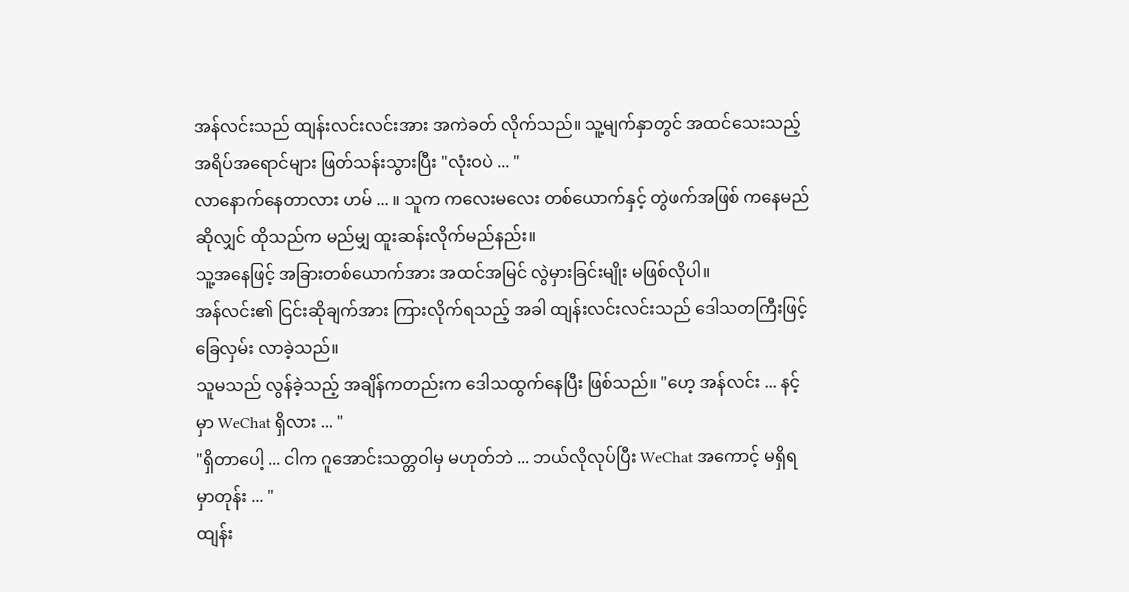အန်လင်းသည် ထျန်းလင်းလင်းအား အကဲခတ် လိုက်သည်။ သူ့မျက်နှာတွင် အထင်သေးသည့် အရိပ်အရောင်များ ဖြတ်သန်းသွားပြီး "လုံးဝပဲ ... "
လာနောက်နေတာလား ဟမ် ... ။ သူက ကလေးမလေး တစ်ယောက်နှင့် တွဲဖက်အဖြစ် ကနေမည်ဆိုလျှင် ထိုသည်က မည်မျှ ထူးဆန်းလိုက်မည်နည်း။
သူ့အနေဖြင့် အခြားတစ်ယောက်အား အထင်အမြင် လွဲမှားခြင်းမျိုး မဖြစ်လိုပါ။
အန်လင်း၏ ငြင်းဆိုချက်အား ကြားလိုက်ရသည့် အခါ ထျန်းလင်းလင်းသည် ဒေါသတကြီးဖြင့် ခြေလှမ်း လာခဲ့သည်။
သူမသည် လွန်ခဲ့သည့် အချိန်ကတည်းက ဒေါသထွက်နေပြီး ဖြစ်သည်။ "ဟေ့ အန်လင်း ... နင့်မှာ WeChat ရှိလား ... "
"ရှိတာပေါ့ ... ငါက ဂူအောင်းသတ္တဝါမှ မဟုတ်ဘဲ ... ဘယ်လိုလုပ်ပြီး WeChat အကောင့် မရှိရမှာတုန်း ... "
ထျန်း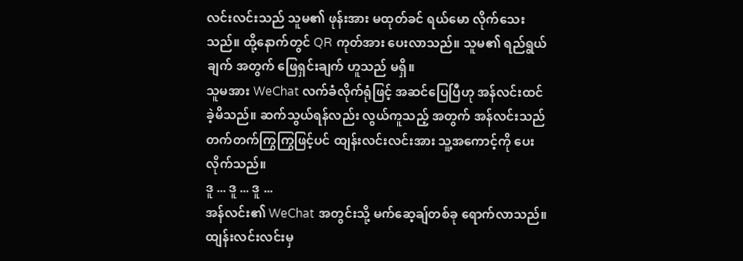လင်းလင်းသည် သူမ၏ ဖုန်းအား မထုတ်ခင် ရယ်မော လိုက်သေးသည်။ ထို့နောက်တွင် QR ကုတ်အား ပေးလာသည်။ သူမ၏ ရည်ရွယ်ချက် အတွက် ဖြေရှင်းချက် ဟူသည် မရှိ။
သူမအား WeChat လက်ခံလိုက်ရုံဖြင့် အဆင်ပြေပြီဟု အန်လင်းထင်ခဲ့မိသည်။ ဆက်သွယ်ရန်လည်း လွယ်ကူသည့် အတွက် အန်လင်းသည် တက်တက်ကြွကြွဖြင့်ပင် ထျန်းလင်းလင်းအား သူ့အကောင့်ကို ပေးလိုက်သည်။
ဒူ ... ဒူ ... ဒူ ...
အန်လင်း၏ WeChat အတွင်းသို့ မက်ဆေ့ချ်တစ်ခု ရောက်လာသည်။ ထျန်းလင်းလင်းမှ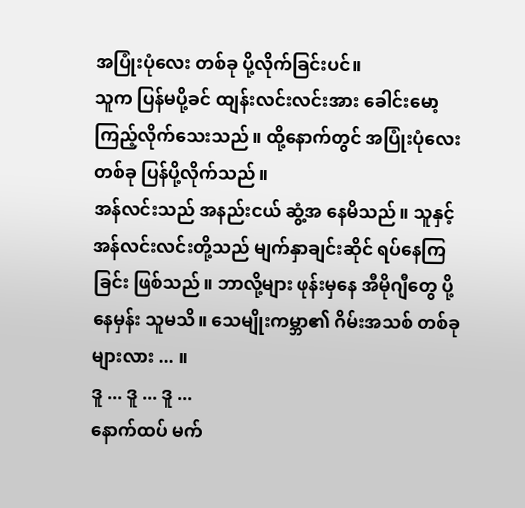အပြုံးပုံလေး တစ်ခု ပို့လိုက်ခြင်းပင်။
သူက ပြန်မပို့ခင် ထျန်းလင်းလင်းအား ခေါင်းမော့ ကြည့်လိုက်သေးသည်။ ထို့နောက်တွင် အပြုံးပုံလေး တစ်ခု ပြန်ပို့လိုက်သည်။
အန်လင်းသည် အနည်းငယ် ဆွံ့အ နေမိသည်။ သူနှင့် အန်လင်းလင်းတို့သည် မျက်နှာချင်းဆိုင် ရပ်နေကြခြင်း ဖြစ်သည်။ ဘာလို့များ ဖုန်းမှနေ အီမိုဂျီတွေ ပို့နေမှန်း သူမသိ။ သေမျိုးကမ္ဘာ၏ ဂိမ်းအသစ် တစ်ခုများလား ... ။
ဒူ ... ဒူ ... ဒူ ...
နောက်ထပ် မက်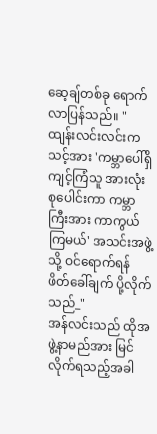ဆေ့ချ်တစ်ခု ရောက်လာပြန်သည်။ "ထျန်းလင်းလင်းက သင့်အား 'ကမ္ဘာပေါ်ရှိ ကျင့်ကြံသူ အားလုံး စုပေါင်းကာ ကမ္ဘာကြီးအား ကာကွယ်ကြမယ်' အသင်းအဖွဲ့သို့ ဝင်ရောက်ရန် ဖိတ်ခေါ်ချက် ပို့လိုက်သည်_"
အန်လင်းသည် ထိုအဖွဲ့နာမည်အား မြင်လိုက်ရသည့်အခါ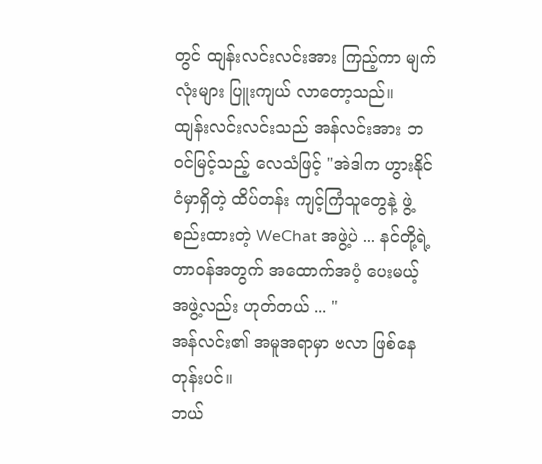တွင် ထျန်းလင်းလင်းအား ကြည့်ကာ မျက်လုံးများ ပြူးကျယ် လာတော့သည်။
ထျန်းလင်းလင်းသည် အန်လင်းအား ဘဝင်မြင့်သည့် လေသံဖြင့် "အဲဒါက ဟွားနိုင်ငံမှာရှိတဲ့ ထိပ်တန်း ကျင့်ကြံသူတွေနဲ့ ဖွဲ့စည်းထားတဲ့ WeChat အဖွဲ့ပဲ ... နင်တို့ရဲ့ တာဝန်အတွက် အထောက်အပံ့ ပေးမယ့် အဖွဲ့လည်း ဟုတ်တယ် ... "
အန်လင်း၏ အမူအရာမှာ ဗလာ ဖြစ်နေတုန်းပင်။
ဘယ်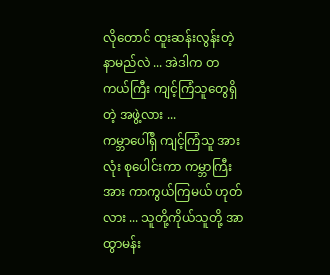လိုတောင် ထူးဆန်းလွန်းတဲ့ နာမည်လဲ ... အဲဒါက တကယ်ကြီး ကျင့်ကြံသူတွေရှိတဲ့ အဖွဲ့လား ...
ကမ္ဘာပေါ်ရှိ ကျင့်ကြံသူ အားလုံး စုပေါင်းကာ ကမ္ဘာကြီးအား ကာကွယ်ကြမယ် ဟုတ်လား ... သူတို့ကိုယ်သူတို့ အာထွာမန်း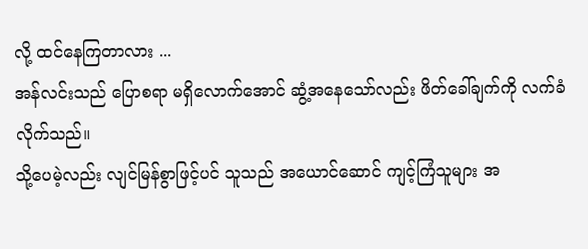လို့ ထင်နေကြတာလား ...
အန်လင်းသည် ပြောစရာ မရှိလောက်အောင် ဆွံ့အနေသော်လည်း ဖိတ်ခေါ်ချက်ကို လက်ခံလိုက်သည်။
သို့ပေမဲ့လည်း လျင်မြန်စွာဖြင့်ပင် သူသည် အယောင်ဆောင် ကျင့်ကြံသူများ အ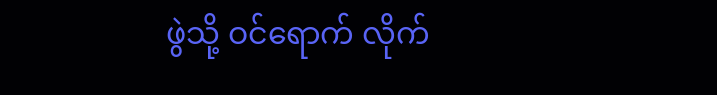ဖွဲသို့ ဝင်ရောက် လိုက်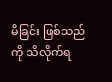မိခြင်း ဖြစ်သည်ကို သိလိုက်ရ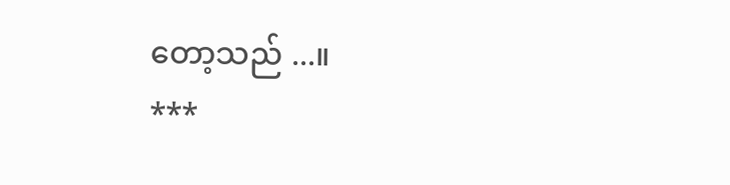တော့သည် ...။
***